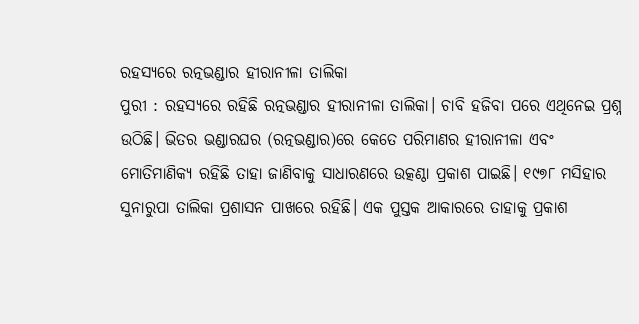ରହସ୍ୟରେ ରତ୍ନଭଣ୍ଡାର ହୀରାନୀଳା ତାଲିକା
ପୁରୀ : ରହସ୍ୟରେ ରହିଛି ରତ୍ନଭଣ୍ଡାର ହୀରାନୀଳା ତାଲିକା। ଚାବି ହଜିବା ପରେ ଏଥିନେଇ ପ୍ରଶ୍ନ ଉଠିଛି। ଭିତର ଭଣ୍ଡାରଘର (ରତ୍ନଭଣ୍ଡାର)ରେ କେତେ ପରିମାଣର ହୀରାନୀଳା ଏବଂ ମୋତିମାଣିକ୍ୟ ରହିଛି ତାହା ଜାଣିବାକୁ ସାଧାରଣରେ ଉତ୍କଣ୍ଠା ପ୍ରକାଶ ପାଇଛି। ୧୯୭୮ ମସିହାର ସୁନାରୁପା ତାଲିକା ପ୍ରଶାସନ ପାଖରେ ରହିଛି। ଏକ ପୁସ୍ତକ ଆକାରରେ ତାହାକୁ ପ୍ରକାଶ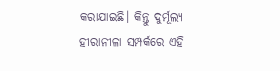କରାଯାଇଛି। କିନ୍ତୁ ଦୁର୍ମୂଲ୍ୟ ହୀରାନୀଳା ସମ୍ପର୍କରେ ଏହି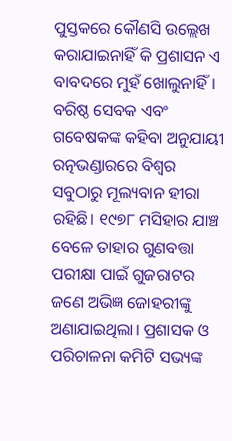ପୁସ୍ତକରେ କୌଣସି ଉଲ୍ଲେଖ କରାଯାଇନାହିଁ କି ପ୍ରଶାସନ ଏ ବାବଦରେ ମୁହଁ ଖୋଲୁନାହିଁ।
ବରିଷ୍ଠ ସେବକ ଏବଂ ଗବେଷକଙ୍କ କହିବା ଅନୁଯାୟୀ ରତ୍ନଭଣ୍ଡାରରେ ବିଶ୍ୱର ସବୁଠାରୁ ମୂଲ୍ୟବାନ ହୀରା ରହିଛି। ୧୯୭୮ ମସିହାର ଯାଞ୍ଚ ବେଳେ ତାହାର ଗୁଣବତ୍ତା ପରୀକ୍ଷା ପାଇଁ ଗୁଜରାଟର ଜଣେ ଅଭିଜ୍ଞ ଜୋହରୀଙ୍କୁ ଅଣାଯାଇଥିଲା। ପ୍ରଶାସକ ଓ ପରିଚାଳନା କମିଟି ସଭ୍ୟଙ୍କ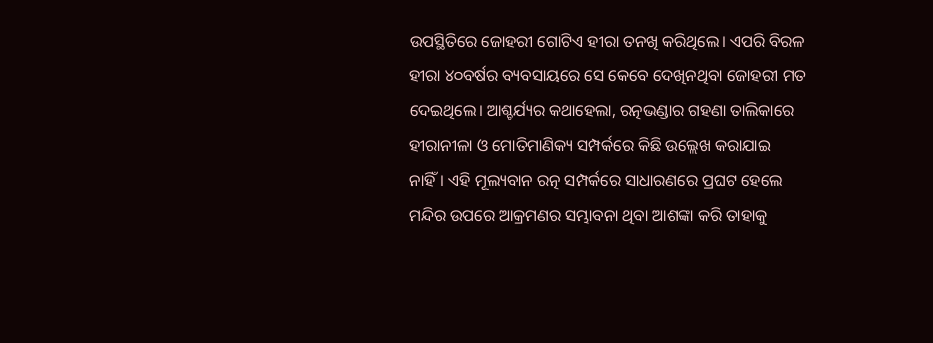ଉପସ୍ଥିତିରେ ଜୋହରୀ ଗୋଟିଏ ହୀରା ତନଖି କରିଥିଲେ। ଏପରି ବିରଳ ହୀରା ୪୦ବର୍ଷର ବ୍ୟବସାୟରେ ସେ କେବେ ଦେଖିନଥିବା ଜୋହରୀ ମତ ଦେଇଥିଲେ। ଆଶ୍ଚର୍ଯ୍ୟର କଥାହେଲା, ରତ୍ନଭଣ୍ଡାର ଗହଣା ତାଲିକାରେ ହୀରାନୀଳା ଓ ମୋତିମାଣିକ୍ୟ ସମ୍ପର୍କରେ କିଛି ଉଲ୍ଲେଖ କରାଯାଇ ନାହିଁ। ଏହି ମୂଲ୍ୟବାନ ରତ୍ନ ସମ୍ପର୍କରେ ସାଧାରଣରେ ପ୍ରଘଟ ହେଲେ ମନ୍ଦିର ଉପରେ ଆକ୍ରମଣର ସମ୍ଭାବନା ଥିବା ଆଶଙ୍କା କରି ତାହାକୁ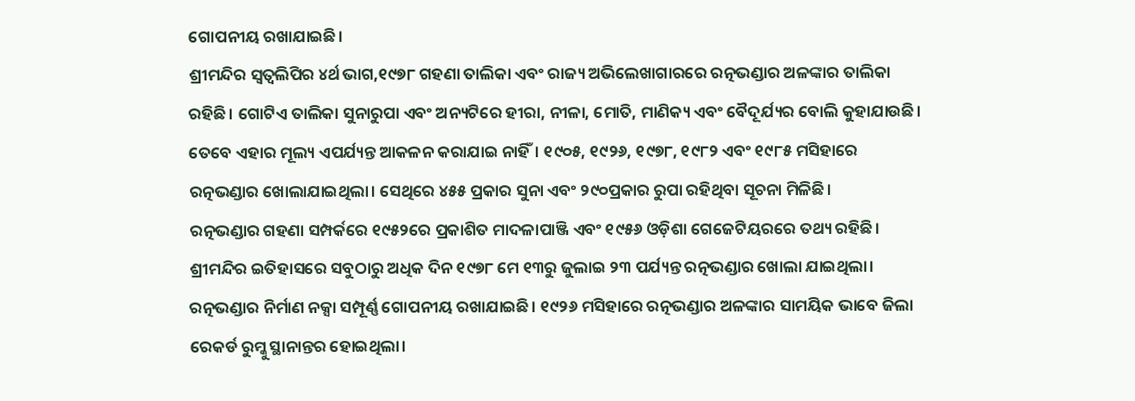ଗୋପନୀୟ ରଖାଯାଇଛି।
ଶ୍ରୀମନ୍ଦିର ସ୍ୱତ୍ୱଲିପିର ୪ର୍ଥ ଭାଗ,୧୯୭୮ ଗହଣା ତାଲିକା ଏବଂ ରାଜ୍ୟ ଅଭିଲେଖାଗାରରେ ରତ୍ନଭଣ୍ଡାର ଅଳଙ୍କାର ତାଲିକା ରହିଛି। ଗୋଟିଏ ତାଲିକା ସୁନାରୁପା ଏବଂ ଅନ୍ୟଟିରେ ହୀରା, ନୀଳା, ମୋତି, ମାଣିକ୍ୟ ଏବଂ ବୈଦୂର୍ଯ୍ୟର ବୋଲି କୁହାଯାଉଛି। ତେବେ ଏହାର ମୂଲ୍ୟ ଏପର୍ଯ୍ୟନ୍ତ ଆକଳନ କରାଯାଇ ନାହିଁ। ୧୯୦୫, ୧୯୨୬, ୧୯୭୮, ୧୯୮୨ ଏବଂ ୧୯୮୫ ମସିହାରେ ରତ୍ନଭଣ୍ଡାର ଖୋଲାଯାଇଥିଲା। ସେଥିରେ ୪୫୫ ପ୍ରକାର ସୁନା ଏବଂ ୨୯୦ପ୍ରକାର ରୁପା ରହିଥିବା ସୂଚନା ମିଳିଛି।
ରତ୍ନଭଣ୍ଡାର ଗହଣା ସମ୍ପର୍କରେ ୧୯୫୨ରେ ପ୍ରକାଶିତ ମାଦଳାପାଞ୍ଜି ଏବଂ ୧୯୫୬ ଓଡ଼ିଶା ଗେଜେଟିୟରରେ ତଥ୍ୟ ରହିଛି। ଶ୍ରୀମନ୍ଦିର ଇତିହାସରେ ସବୁଠାରୁ ଅଧିକ ଦିନ ୧୯୭୮ ମେ ୧୩ରୁ ଜୁଲାଇ ୨୩ ପର୍ଯ୍ୟନ୍ତ ରତ୍ନଭଣ୍ଡାର ଖୋଲା ଯାଇଥିଲା। ରତ୍ନଭଣ୍ଡାର ନିର୍ମାଣ ନକ୍ସା ସମ୍ପୂର୍ଣ୍ଣ ଗୋପନୀୟ ରଖାଯାଇଛି। ୧୯୨୬ ମସିହାରେ ରତ୍ନଭଣ୍ଡାର ଅଳଙ୍କାର ସାମୟିକ ଭାବେ ଜିଲା ରେକର୍ଡ ରୁମ୍କୁ ସ୍ଥାନାନ୍ତର ହୋଇଥିଲା।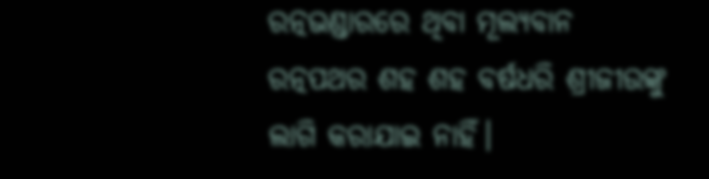ରତ୍ନଭଣ୍ଡାରରେ ଥିବା ମୂଲ୍ୟବାନ ରତ୍ନପଥର ଶହ ଶହ ବର୍ଷଧରି ଶ୍ରୀଜୀଉଙ୍କୁ ଲାଗି କରାଯାଇ ନାହିଁ।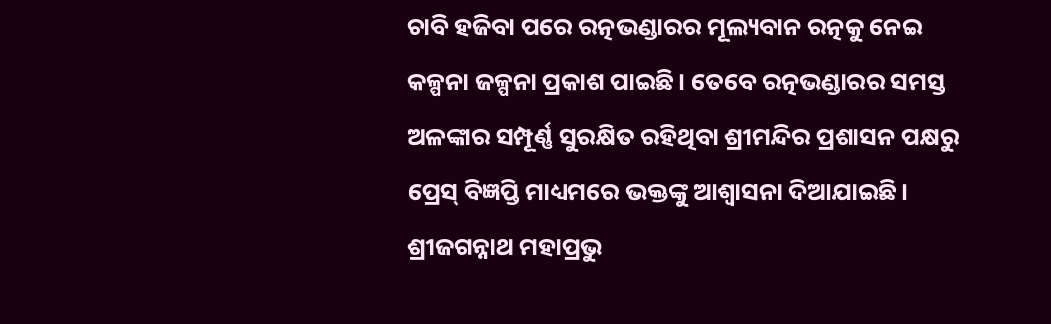ଚାବି ହଜିବା ପରେ ରତ୍ନଭଣ୍ଡାରର ମୂଲ୍ୟବାନ ରତ୍ନକୁ ନେଇ କଳ୍ପନା ଜଳ୍ପନା ପ୍ରକାଶ ପାଇଛି। ତେବେ ରତ୍ନଭଣ୍ଡାରର ସମସ୍ତ ଅଳଙ୍କାର ସମ୍ପୂର୍ଣ୍ଣ ସୁରକ୍ଷିତ ରହିଥିବା ଶ୍ରୀମନ୍ଦିର ପ୍ରଶାସନ ପକ୍ଷରୁ ପ୍ରେସ୍ ବିଜ୍ଞପ୍ତି ମାଧ୍ୟମରେ ଭକ୍ତଙ୍କୁ ଆଶ୍ୱାସନା ଦିଆଯାଇଛି।
ଶ୍ରୀଜଗନ୍ନାଥ ମହାପ୍ରଭୁ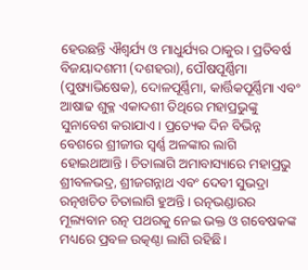ହେଉଛନ୍ତି ଐଶ୍ୱର୍ଯ୍ୟ ଓ ମାଧୁର୍ଯ୍ୟର ଠାକୁର। ପ୍ରତିବର୍ଷ ବିଜୟାଦଶମୀ (ଦଶହରା), ପୌଷପୂର୍ଣ୍ଣିମା (ପୁଷ୍ୟାଭିଷେକ), ଦୋଳପୂର୍ଣ୍ଣିମା, କାର୍ତ୍ତିକପୂର୍ଣ୍ଣିମା ଏବଂ ଆଷାଢ ଶୁକ୍ଳ ଏକାଦଶୀ ତିଥିରେ ମହାପ୍ରଭୁଙ୍କୁ ସୁନାବେଶ କରାଯାଏ। ପ୍ରତ୍ୟେକ ଦିନ ବିଭିନ୍ନ ବେଶରେ ଶ୍ରୀଜୀଉ ସ୍ୱର୍ଣ୍ଣ ଅଳଙ୍କାର ଲାଗି ହୋଇଥାଆନ୍ତି। ଚିତାଲାଗି ଅମାବାସ୍ୟାରେ ମହାପ୍ରଭୁ ଶ୍ରୀବଳଭଦ୍ର, ଶ୍ରୀଜଗନ୍ନାଥ ଏବଂ ଦେବୀ ସୁଭଦ୍ରା ରତ୍ନଖଚିତ ଚିତାଲାଗି ହୁଅନ୍ତି। ରତ୍ନଭଣ୍ଡାରର ମୂଲ୍ୟବାନ ରତ୍ନ ପଥରକୁ ନେଇ ଭକ୍ତ ଓ ଗବେଷକଙ୍କ ମଧ୍ୟରେ ପ୍ରବଳ ଉତ୍କଣ୍ଠା ଲାଗି ରହିଛି।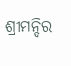ଶ୍ରୀମନ୍ଦିର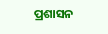ପ୍ରଶାସନ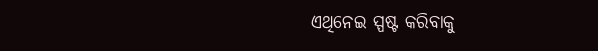ଏଥିନେଇ ସ୍ପଷ୍ଟ କରିବାକୁ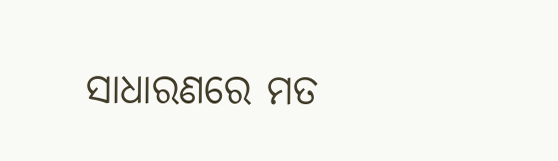ସାଧାରଣରେ ମତ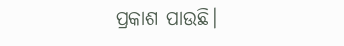ପ୍ରକାଶ ପାଉଛି।